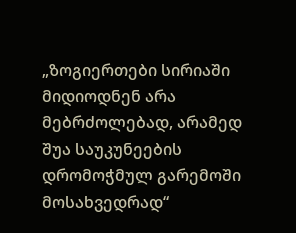„ზოგიერთები სირიაში მიდიოდნენ არა მებრძოლებად, არამედ შუა საუკუნეების დრომოჭმულ გარემოში მოსახვედრად“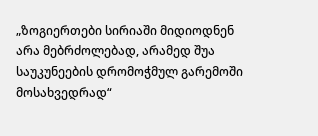„ზოგიერთები სირიაში მიდიოდნენ არა მებრძოლებად, არამედ შუა საუკუნეების დრომოჭმულ გარემოში მოსახვედრად“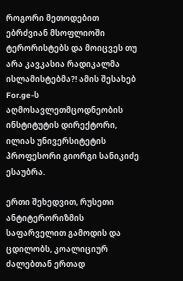როგორი მეთოდებით ებრძვიან მსოფლიოში ტერორისტებს და მოიცვეს თუ არა კავკასია რადიკალმა ისლამისტებმა?! ამის შესახებ For.ge-ს აღმოსავლეთმცოდნეობის ინსტიტუტის დირექტორი, ილიას უნივერსიტეტის პროფესორი გიორგი სანიკიძე ესაუბრა.

ერთი შეხედვით, რუსეთი ანტიტერორიზმის საფარველით გამოდის და ცდილობს, კოალიციურ ძალებთან ერთად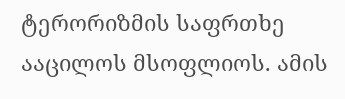ტერორიზმის საფრთხე ააცილოს მსოფლიოს. ამის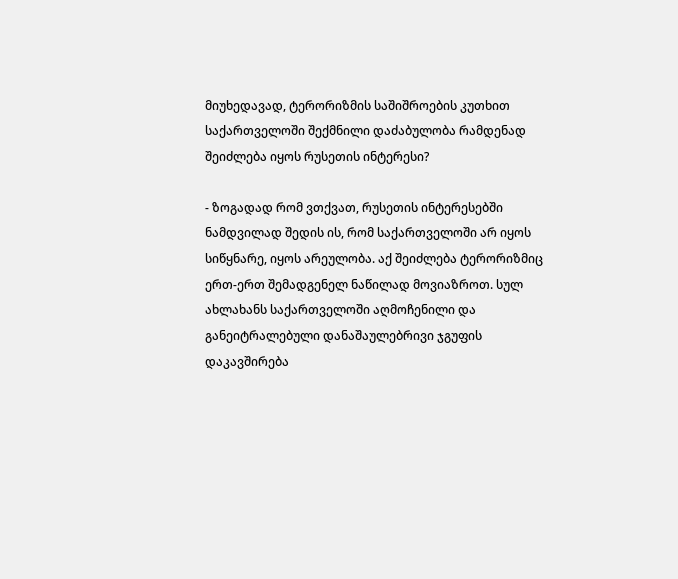მიუხედავად, ტერორიზმის საშიშროების კუთხით საქართველოში შექმნილი დაძაბულობა რამდენად შეიძლება იყოს რუსეთის ინტერესი?

- ზოგადად რომ ვთქვათ, რუსეთის ინტერესებში ნამდვილად შედის ის, რომ საქართველოში არ იყოს სიწყნარე, იყოს არეულობა. აქ შეიძლება ტერორიზმიც ერთ-ერთ შემადგენელ ნაწილად მოვიაზროთ. სულ ახლახანს საქართველოში აღმოჩენილი და განეიტრალებული დანაშაულებრივი ჯგუფის დაკავშირება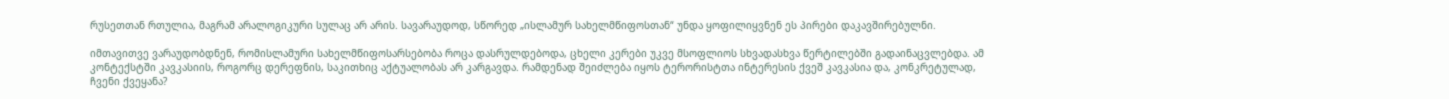რუსეთთან რთულია, მაგრამ არალოგიკური სულაც არ არის. სავარაუდოდ, სწორედ „ისლამურ სახელმწიფოსთან“ უნდა ყოფილიყვნენ ეს პირები დაკავშირებულნი.

იმთავითვე ვარაუდობდნენ, რომისლამური სახელმწიფოსარსებობა როცა დასრულდებოდა, ცხელი კერები უკვე მსოფლიოს სხვადასხვა წერტილებში გადაინაცვლებდა. ამ კონტექსტში კავკასიის, როგორც დერეფნის, საკითხიც აქტუალობას არ კარგავდა. რამდენად შეიძლება იყოს ტერორისტთა ინტერესის ქვეშ კავკასია და, კონკრეტულად, ჩვენი ქვეყანა?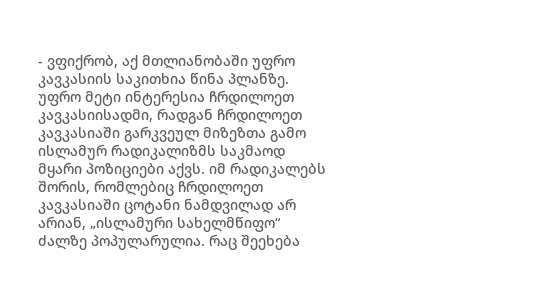- ვფიქრობ, აქ მთლიანობაში უფრო კავკასიის საკითხია წინა პლანზე. უფრო მეტი ინტერესია ჩრდილოეთ კავკასიისადმი, რადგან ჩრდილოეთ კავკასიაში გარკვეულ მიზეზთა გამო ისლამურ რადიკალიზმს საკმაოდ მყარი პოზიციები აქვს. იმ რადიკალებს შორის, რომლებიც ჩრდილოეთ კავკასიაში ცოტანი ნამდვილად არ არიან, „ისლამური სახელმწიფო“ ძალზე პოპულარულია. რაც შეეხება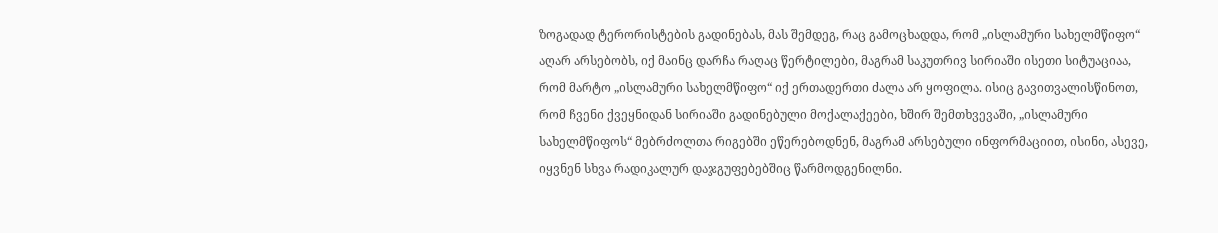ზოგადად ტერორისტების გადინებას, მას შემდეგ, რაც გამოცხადდა, რომ „ისლამური სახელმწიფო“ აღარ არსებობს, იქ მაინც დარჩა რაღაც წერტილები, მაგრამ საკუთრივ სირიაში ისეთი სიტუაციაა, რომ მარტო „ისლამური სახელმწიფო“ იქ ერთადერთი ძალა არ ყოფილა. ისიც გავითვალისწინოთ, რომ ჩვენი ქვეყნიდან სირიაში გადინებული მოქალაქეები, ხშირ შემთხვევაში, „ისლამური სახელმწიფოს“ მებრძოლთა რიგებში ეწერებოდნენ, მაგრამ არსებული ინფორმაციით, ისინი, ასევე, იყვნენ სხვა რადიკალურ დაჯგუფებებშიც წარმოდგენილნი.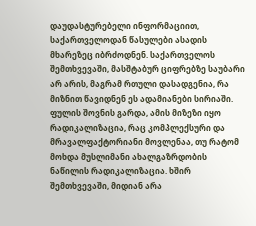დაუდასტურებელი ინფორმაციით, საქართველოდან წასულები ასადის მხარეზეც იბრძოდნენ. საქართველოს შემთხვევაში, მასშტაბურ ციფრებზე საუბარი არ არის, მაგრამ რთული დასადგენია, რა მიზნით წავიდნენ ეს ადამიანები სირიაში. ფულის შოვნის გარდა, ამის მიზეზი იყო რადიკალიზაცია, რაც კომპლექსური და მრავალფაქტორიანი მოვლენაა, თუ რატომ მოხდა მუსლიმანი ახალგაზრდობის ნაწილის რადიკალიზაცია. ხშირ შემთხვევაში, მიდიან არა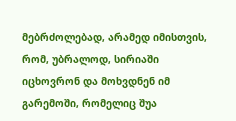მებრძოლებად, არამედ იმისთვის, რომ, უბრალოდ, სირიაში იცხოვრონ და მოხვდნენ იმ გარემოში, რომელიც შუა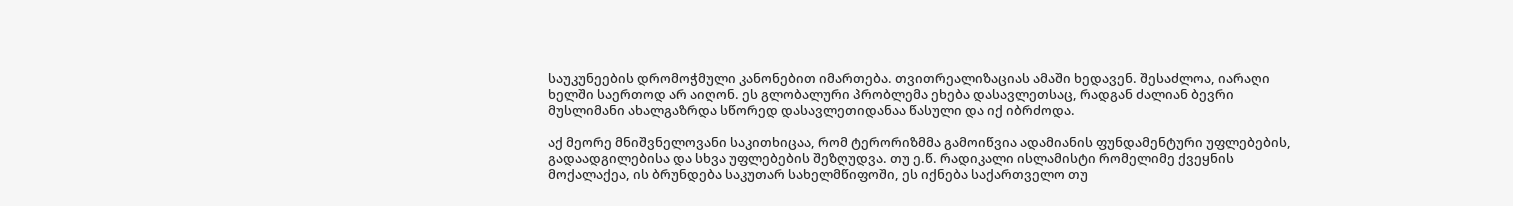საუკუნეების დრომოჭმული კანონებით იმართება. თვითრეალიზაციას ამაში ხედავენ. შესაძლოა, იარაღი ხელში საერთოდ არ აიღონ. ეს გლობალური პრობლემა ეხება დასავლეთსაც, რადგან ძალიან ბევრი მუსლიმანი ახალგაზრდა სწორედ დასავლეთიდანაა წასული და იქ იბრძოდა.

აქ მეორე მნიშვნელოვანი საკითხიცაა, რომ ტერორიზმმა გამოიწვია ადამიანის ფუნდამენტური უფლებების, გადაადგილებისა და სხვა უფლებების შეზღუდვა. თუ ე.წ. რადიკალი ისლამისტი რომელიმე ქვეყნის მოქალაქეა, ის ბრუნდება საკუთარ სახელმწიფოში, ეს იქნება საქართველო თუ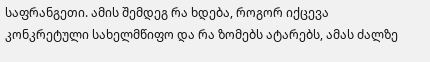საფრანგეთი. ამის შემდეგ რა ხდება, როგორ იქცევა კონკრეტული სახელმწიფო და რა ზომებს ატარებს, ამას ძალზე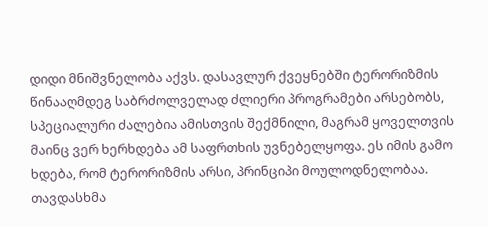დიდი მნიშვნელობა აქვს. დასავლურ ქვეყნებში ტერორიზმის წინააღმდეგ საბრძოლველად ძლიერი პროგრამები არსებობს, სპეციალური ძალებია ამისთვის შექმნილი, მაგრამ ყოველთვის მაინც ვერ ხერხდება ამ საფრთხის უვნებელყოფა. ეს იმის გამო ხდება, რომ ტერორიზმის არსი, პრინციპი მოულოდნელობაა. თავდასხმა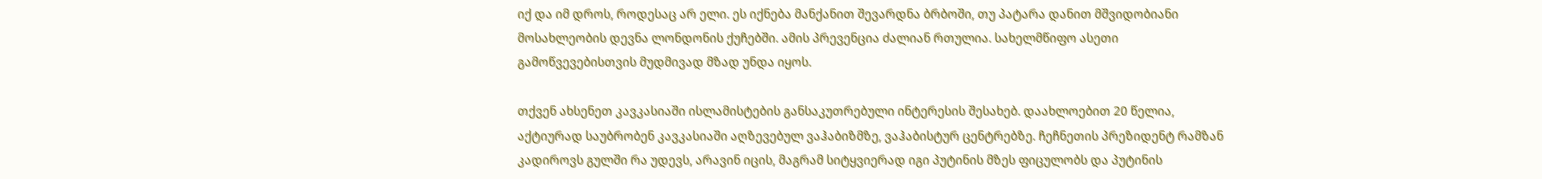იქ და იმ დროს, როდესაც არ ელი. ეს იქნება მანქანით შევარდნა ბრბოში, თუ პატარა დანით მშვიდობიანი მოსახლეობის დევნა ლონდონის ქუჩებში. ამის პრევენცია ძალიან რთულია. სახელმწიფო ასეთი გამოწვევებისთვის მუდმივად მზად უნდა იყოს.

თქვენ ახსენეთ კავკასიაში ისლამისტების განსაკუთრებული ინტერესის შესახებ. დაახლოებით 20 წელია, აქტიურად საუბრობენ კავკასიაში აღზევებულ ვაჰაბიზმზე, ვაჰაბისტურ ცენტრებზე. ჩეჩნეთის პრეზიდენტ რამზან კადიროვს გულში რა უდევს, არავინ იცის, მაგრამ სიტყვიერად იგი პუტინის მზეს ფიცულობს და პუტინის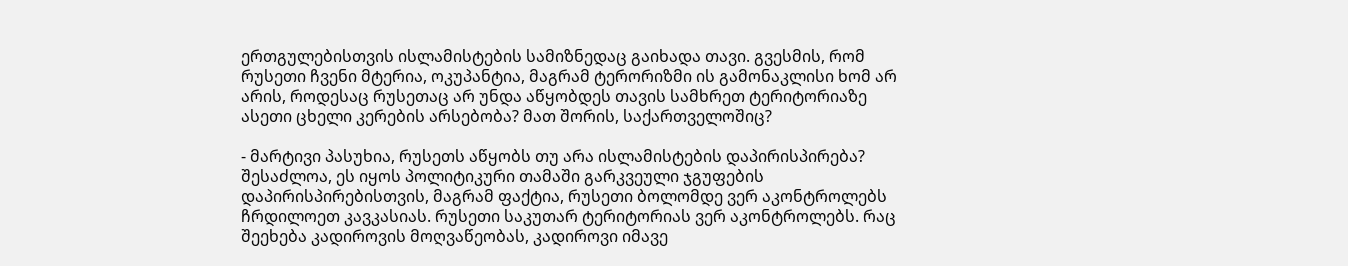ერთგულებისთვის ისლამისტების სამიზნედაც გაიხადა თავი. გვესმის, რომ რუსეთი ჩვენი მტერია, ოკუპანტია, მაგრამ ტერორიზმი ის გამონაკლისი ხომ არ არის, როდესაც რუსეთაც არ უნდა აწყობდეს თავის სამხრეთ ტერიტორიაზე ასეთი ცხელი კერების არსებობა? მათ შორის, საქართველოშიც?

- მარტივი პასუხია, რუსეთს აწყობს თუ არა ისლამისტების დაპირისპირება? შესაძლოა, ეს იყოს პოლიტიკური თამაში გარკვეული ჯგუფების დაპირისპირებისთვის, მაგრამ ფაქტია, რუსეთი ბოლომდე ვერ აკონტროლებს ჩრდილოეთ კავკასიას. რუსეთი საკუთარ ტერიტორიას ვერ აკონტროლებს. რაც შეეხება კადიროვის მოღვაწეობას, კადიროვი იმავე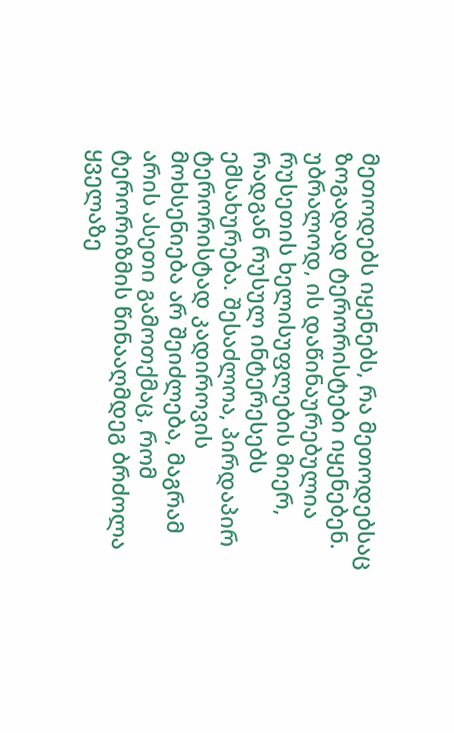მეთოდებს იყენებს, რა მეთოდებსაც ზოგადად ტერორისტები იყენებენ. უბრალოდ, ის დაწინაურებულია რუსეთის ხელისუფლების მიერ, რადგან რუსულ ინტერესებს ემსახურება. შესაძლოა, პირდაპირ ტერორისტად კადიროვის მოხსენიება არ შეიძლება, მაგრამ არის ასეთი გამოთქმაც, რომ ტერორიზმის წინააღმდეგ ბრძოლა ყველაზე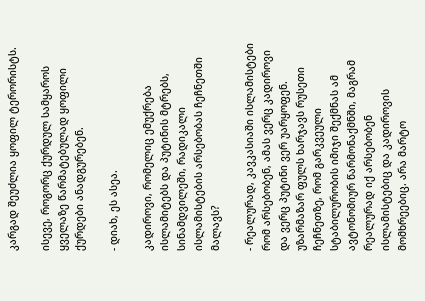კარგად შეუძლია ყოფილ ტერორისტს.

ისევე, როგორც ქურდულ სამყაროს ყველაზე წარმატებულად ყოფილი ქურდები ანადგურებენ.

- დიახ, ეს ასეა.

კადიროვი, რომელიც ემუქრება ისლამიტებს და პუტინის მტრებს, სინამდვილეში, რადიკალი ისლამისტების არსებობას ჩეჩნეთში მალავს?

- რეალურად, კავკასიაში ისლამისტები რომ არსებობენ, ამას ვერც კადიროვი და ვერც პუტინი ვერ უარყოფენ. უზარმაზარ ფულს ხარჯავს რუსეთი ჩეჩნეთზე, რომ გარკვეული სტაბილურობის იმიჯი შექმნას ამ ავტონომიურ წარმონაქმნში, მაგრამ რეალურად იქ არსებობენ ისლამისტებიც და კადიროვის მომხრეებიც. არა მარტო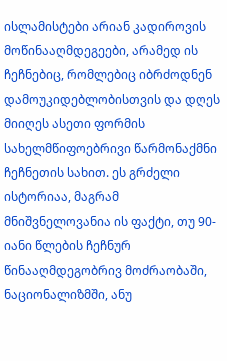ისლამისტები არიან კადიროვის მოწინააღმდეგეები, არამედ ის ჩეჩნებიც, რომლებიც იბრძოდნენ დამოუკიდებლობისთვის და დღეს მიიღეს ასეთი ფორმის სახელმწიფოებრივი წარმონაქმნი ჩეჩნეთის სახით. ეს გრძელი ისტორიაა, მაგრამ მნიშვნელოვანია ის ფაქტი, თუ 90-იანი წლების ჩეჩნურ წინააღმდეგობრივ მოძრაობაში, ნაციონალიზმში, ანუ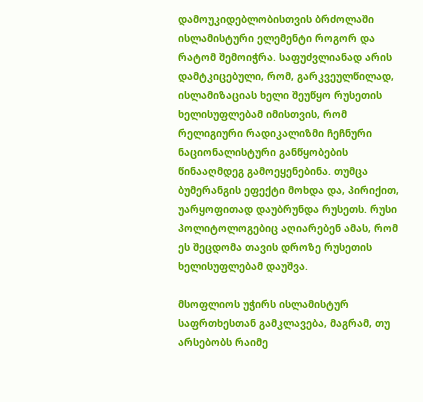დამოუკიდებლობისთვის ბრძოლაში ისლამისტური ელემენტი როგორ და რატომ შემოიჭრა. საფუძვლიანად არის დამტკიცებული, რომ, გარკვეულწილად, ისლამიზაციას ხელი შეუწყო რუსეთის ხელისუფლებამ იმისთვის, რომ რელიგიური რადიკალიზმი ჩეჩნური ნაციონალისტური განწყობების წინააღმდეგ გამოეყენებინა. თუმცა ბუმერანგის ეფექტი მოხდა და, პირიქით, უარყოფითად დაუბრუნდა რუსეთს. რუსი პოლიტოლოგებიც აღიარებენ ამას, რომ ეს შეცდომა თავის დროზე რუსეთის ხელისუფლებამ დაუშვა.

მსოფლიოს უჭირს ისლამისტურ საფრთხესთან გამკლავება, მაგრამ, თუ არსებობს რაიმე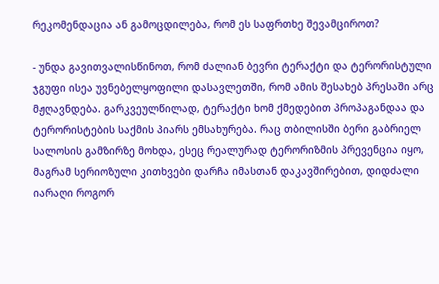რეკომენდაცია ან გამოცდილება, რომ ეს საფრთხე შევამციროთ?

- უნდა გავითვალისწინოთ, რომ ძალიან ბევრი ტერაქტი და ტერორისტული ჯგუფი ისეა უვნებელყოფილი დასავლეთში, რომ ამის შესახებ პრესაში არც მჟღავნდება. გარკვეულწილად, ტერაქტი ხომ ქმედებით პროპაგანდაა და ტერორისტების საქმის პიარს ემსახურება. რაც თბილისში ბერი გაბრიელ სალოსის გამზირზე მოხდა, ესეც რეალურად ტერორიზმის პრევენცია იყო, მაგრამ სერიოზული კითხვები დარჩა იმასთან დაკავშირებით, დიდძალი იარაღი როგორ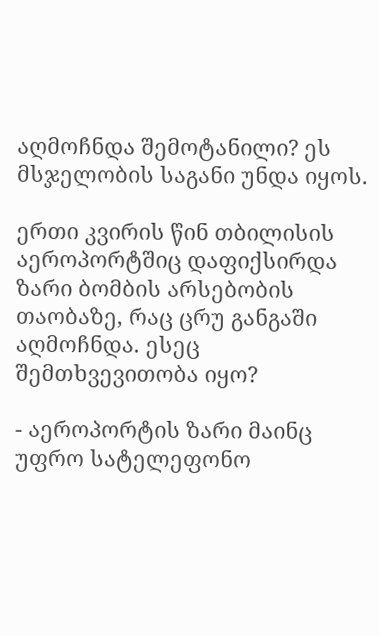აღმოჩნდა შემოტანილი? ეს მსჯელობის საგანი უნდა იყოს.

ერთი კვირის წინ თბილისის აეროპორტშიც დაფიქსირდა ზარი ბომბის არსებობის თაობაზე, რაც ცრუ განგაში აღმოჩნდა. ესეც შემთხვევითობა იყო?

- აეროპორტის ზარი მაინც უფრო სატელეფონო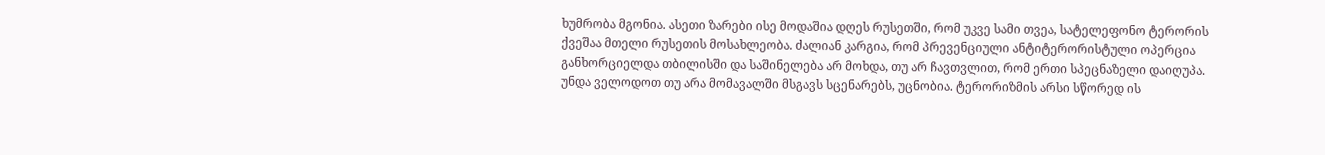ხუმრობა მგონია. ასეთი ზარები ისე მოდაშია დღეს რუსეთში, რომ უკვე სამი თვეა, სატელეფონო ტერორის ქვეშაა მთელი რუსეთის მოსახლეობა. ძალიან კარგია, რომ პრევენციული ანტიტერორისტული ოპერცია განხორციელდა თბილისში და საშინელება არ მოხდა, თუ არ ჩავთვლით, რომ ერთი სპეცნაზელი დაიღუპა. უნდა ველოდოთ თუ არა მომავალში მსგავს სცენარებს, უცნობია. ტერორიზმის არსი სწორედ ის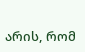არის, რომ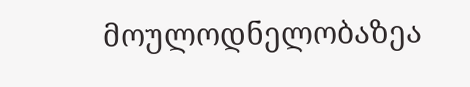მოულოდნელობაზეა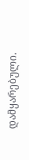დამყარებული.